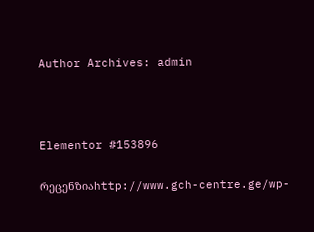Author Archives: admin



Elementor #153896

რეცენზიაhttp://www.gch-centre.ge/wp-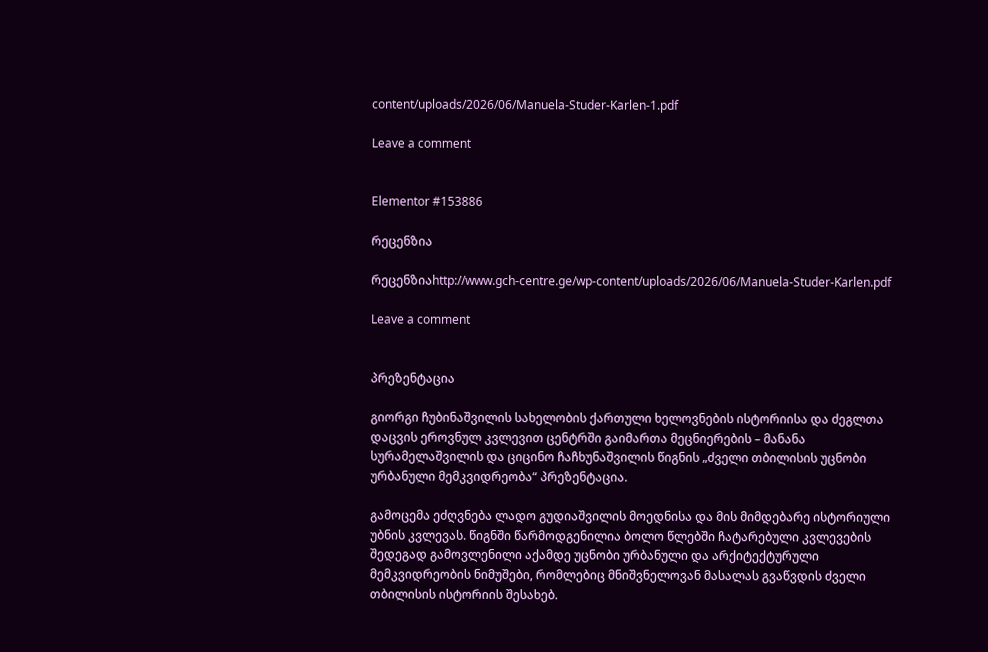content/uploads/2026/06/Manuela-Studer-Karlen-1.pdf

Leave a comment


Elementor #153886

რეცენზია

რეცენზიაhttp://www.gch-centre.ge/wp-content/uploads/2026/06/Manuela-Studer-Karlen.pdf

Leave a comment


პრეზენტაცია

გიორგი ჩუბინაშვილის სახელობის ქართული ხელოვნების ისტორიისა და ძეგლთა დაცვის ეროვნულ კვლევით ცენტრში გაიმართა მეცნიერების – მანანა სურამელაშვილის და ციცინო ჩაჩხუნაშვილის წიგნის „ძველი თბილისის უცნობი ურბანული მემკვიდრეობა“ პრეზენტაცია.

გამოცემა ეძღვნება ლადო გუდიაშვილის მოედნისა და მის მიმდებარე ისტორიული უბნის კვლევას. წიგნში წარმოდგენილია ბოლო წლებში ჩატარებული კვლევების შედეგად გამოვლენილი აქამდე უცნობი ურბანული და არქიტექტურული მემკვიდრეობის ნიმუშები, რომლებიც მნიშვნელოვან მასალას გვაწვდის ძველი თბილისის ისტორიის შესახებ.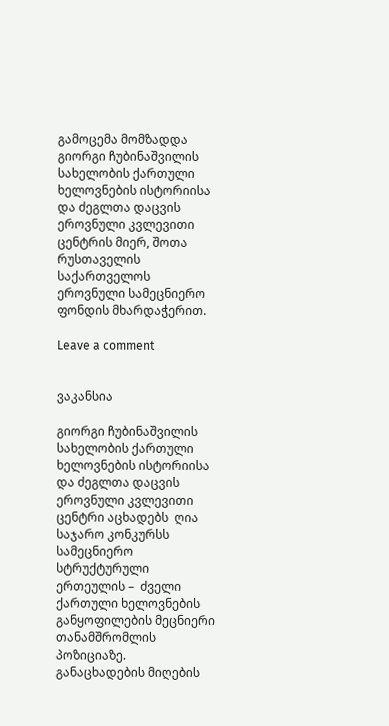გამოცემა მომზადდა გიორგი ჩუბინაშვილის სახელობის ქართული ხელოვნების ისტორიისა და ძეგლთა დაცვის ეროვნული კვლევითი ცენტრის მიერ, შოთა რუსთაველის საქართველოს ეროვნული სამეცნიერო ფონდის მხარდაჭერით.

Leave a comment


ვაკანსია

გიორგი ჩუბინაშვილის სახელობის ქართული ხელოვნების ისტორიისა და ძეგლთა დაცვის ეროვნული კვლევითი ცენტრი აცხადებს  ღია საჯარო კონკურსს სამეცნიერო სტრუქტურული ერთეულის –  ძველი ქართული ხელოვნების განყოფილების მეცნიერი თანამშრომლის პოზიციაზე.
განაცხადების მიღების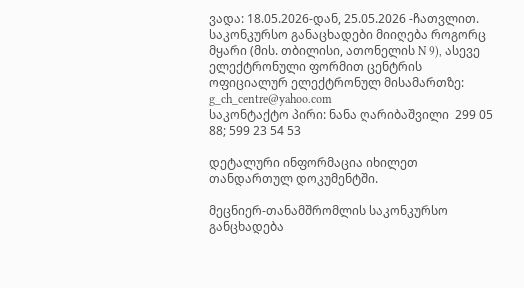ვადა: 18.05.2026-დან, 25.05.2026 -ჩათვლით.
საკონკურსო განაცხადები მიიღება როგორც მყარი (მის. თბილისი, ათონელის N 9), ასევე ელექტრონული ფორმით ცენტრის ოფიციალურ ელექტრონულ მისამართზე: g_ch_centre@yahoo.com
საკონტაქტო პირი: ნანა ღარიბაშვილი  299 05 88; 599 23 54 53

დეტალური ინფორმაცია იხილეთ თანდართულ დოკუმენტში.

მეცნიერ-თანამშრომლის საკონკურსო განცხადება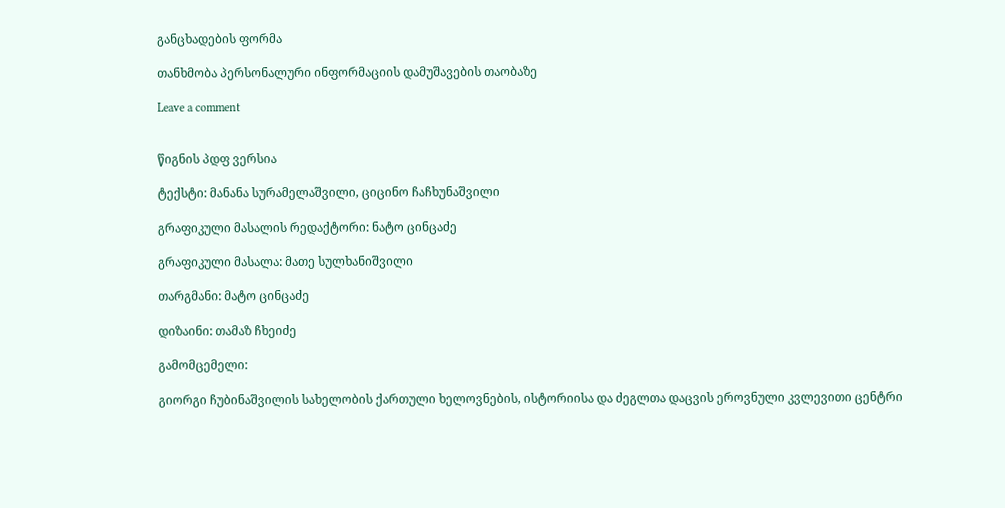განცხადების ფორმა

თანხმობა პერსონალური ინფორმაციის დამუშავების თაობაზე

Leave a comment


წიგნის პდფ ვერსია

ტექსტი: მანანა სურამელაშვილი, ციცინო ჩაჩხუნაშვილი

გრაფიკული მასალის რედაქტორი: ნატო ცინცაძე

გრაფიკული მასალა: მათე სულხანიშვილი

თარგმანი: მატო ცინცაძე

დიზაინი: თამაზ ჩხეიძე

გამომცემელი:

გიორგი ჩუბინაშვილის სახელობის ქართული ხელოვნების, ისტორიისა და ძეგლთა დაცვის ეროვნული კვლევითი ცენტრი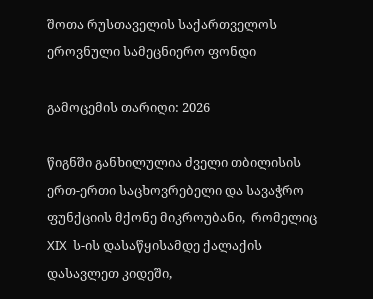შოთა რუსთაველის საქართველოს ეროვნული სამეცნიერო ფონდი

გამოცემის თარიღი: 2026

წიგნში განხილულია ძველი თბილისის  ერთ-ერთი საცხოვრებელი და სავაჭრო ფუნქციის მქონე მიკროუბანი,  რომელიც XIX  ს-ის დასაწყისამდე ქალაქის დასავლეთ კიდეში,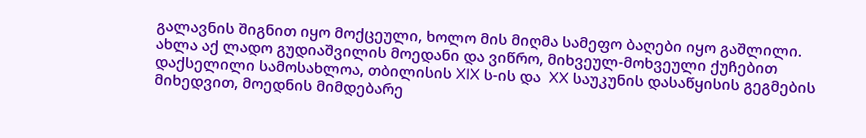გალავნის შიგნით იყო მოქცეული, ხოლო მის მიღმა სამეფო ბაღები იყო გაშლილი. ახლა აქ ლადო გუდიაშვილის მოედანი და ვიწრო, მიხვეულ-მოხვეული ქუჩებით დაქსელილი სამოსახლოა, თბილისის XIX ს-ის და  XX საუკუნის დასაწყისის გეგმების მიხედვით, მოედნის მიმდებარე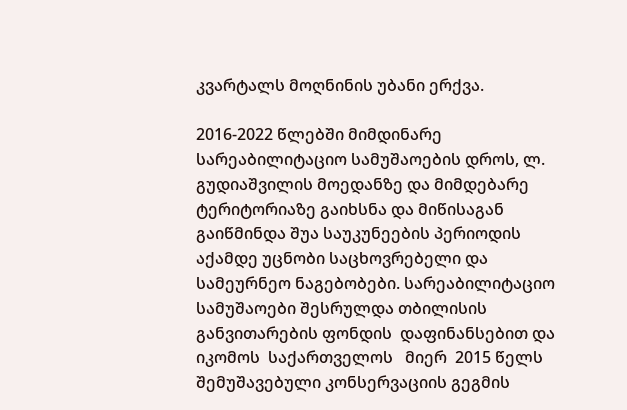კვარტალს მოღნინის უბანი ერქვა.

2016-2022 წლებში მიმდინარე სარეაბილიტაციო სამუშაოების დროს, ლ. გუდიაშვილის მოედანზე და მიმდებარე ტერიტორიაზე გაიხსნა და მიწისაგან გაიწმინდა შუა საუკუნეების პერიოდის აქამდე უცნობი საცხოვრებელი და სამეურნეო ნაგებობები. სარეაბილიტაციო სამუშაოები შესრულდა თბილისის განვითარების ფონდის  დაფინანსებით და იკომოს  საქართველოს   მიერ  2015 წელს შემუშავებული კონსერვაციის გეგმის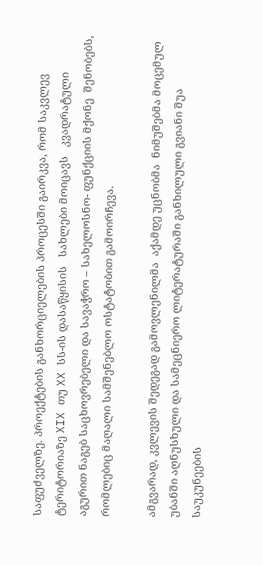საფუძველზე. პროექტების განხორციელების პროცესში გაირკვა, რომ საკვლევ ტერიტორიაზე XIX თუ XX სს-ის დასაწყისის   სახლები მოიცავს   კვადრატული  აგურით ნაგებ საცხოვრებელი და სავაჭრო – სახელოსნო- ფუნქციის მქონე  შენობებს,  რომლებიც მაღალი სამშენებლო ოსტატობით გამოირჩევა.

ამგვარად, კვლევის შედეგად გამოვლენილმა  აქამდე უცნობმა  ნიმუშებმა მოცემულ უბანში აღნუსხული და სამეცნიერო ლიტერატურაში განხილული გვიანი შუა საუკუნეების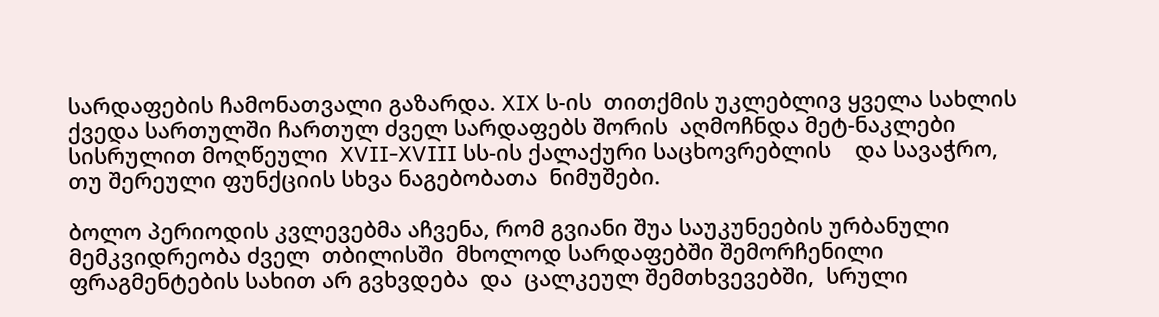სარდაფების ჩამონათვალი გაზარდა. XIX ს-ის  თითქმის უკლებლივ ყველა სახლის ქვედა სართულში ჩართულ ძველ სარდაფებს შორის  აღმოჩნდა მეტ-ნაკლები სისრულით მოღწეული  XVII-XVIII სს-ის ქალაქური საცხოვრებლის    და სავაჭრო, თუ შერეული ფუნქციის სხვა ნაგებობათა  ნიმუშები.

ბოლო პერიოდის კვლევებმა აჩვენა, რომ გვიანი შუა საუკუნეების ურბანული მემკვიდრეობა ძველ  თბილისში  მხოლოდ სარდაფებში შემორჩენილი ფრაგმენტების სახით არ გვხვდება  და  ცალკეულ შემთხვევებში,  სრული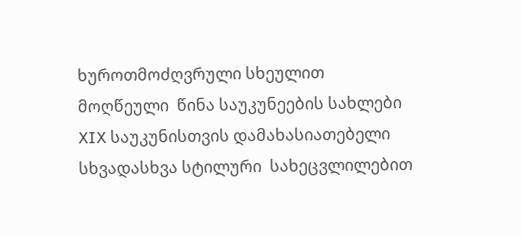ხუროთმოძღვრული სხეულით მოღწეული  წინა საუკუნეების სახლები XIX საუკუნისთვის დამახასიათებელი სხვადასხვა სტილური  სახეცვლილებით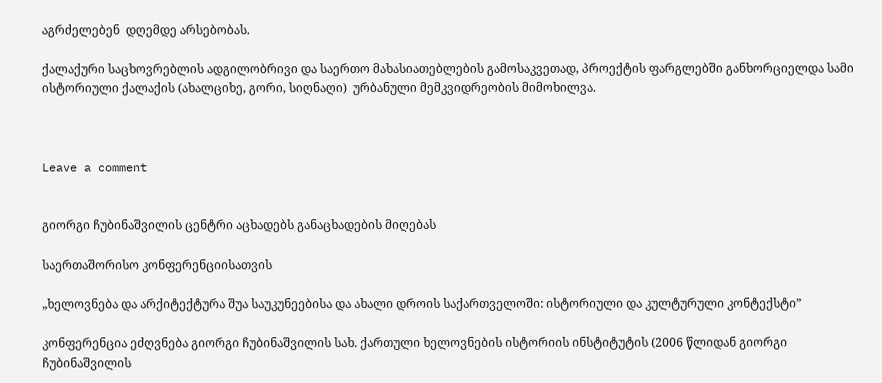აგრძელებენ  დღემდე არსებობას.

ქალაქური საცხოვრებლის ადგილობრივი და საერთო მახასიათებლების გამოსაკვეთად, პროექტის ფარგლებში განხორციელდა სამი ისტორიული ქალაქის (ახალციხე, გორი, სიღნაღი)  ურბანული მემკვიდრეობის მიმოხილვა.



Leave a comment


გიორგი ჩუბინაშვილის ცენტრი აცხადებს განაცხადების მიღებას

საერთაშორისო კონფერენციისათვის

„ხელოვნება და არქიტექტურა შუა საუკუნეებისა და ახალი დროის საქართველოში: ისტორიული და კულტურული კონტექსტი”

კონფერენცია ეძღვნება გიორგი ჩუბინაშვილის სახ. ქართული ხელოვნების ისტორიის ინსტიტუტის (2006 წლიდან გიორგი ჩუბინაშვილის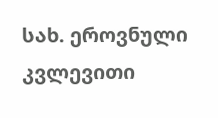სახ. ეროვნული კვლევითი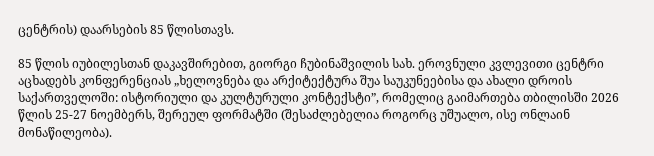ცენტრის) დაარსების 85 წლისთავს.

85 წლის იუბილესთან დაკავშირებით, გიორგი ჩუბინაშვილის სახ. ეროვნული კვლევითი ცენტრი აცხადებს კონფერენციას „ხელოვნება და არქიტექტურა შუა საუკუნეებისა და ახალი დროის საქართველოში: ისტორიული და კულტურული კონტექსტი”, რომელიც გაიმართება თბილისში 2026 წლის 25-27 ნოემბერს, შერეულ ფორმატში (შესაძლებელია როგორც უშუალო, ისე ონლაინ მონაწილეობა).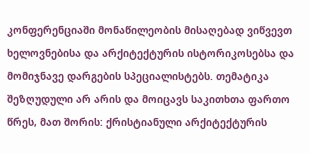კონფერენციაში მონაწილეობის მისაღებად ვიწვევთ ხელოვნებისა და არქიტექტურის ისტორიკოსებსა და მომიჯნავე დარგების სპეციალისტებს. თემატიკა შეზღუდული არ არის და მოიცავს საკითხთა ფართო წრეს, მათ შორის: ქრისტიანული არქიტექტურის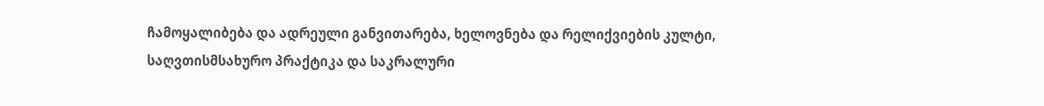ჩამოყალიბება და ადრეული განვითარება, ხელოვნება და რელიქვიების კულტი, საღვთისმსახურო პრაქტიკა და საკრალური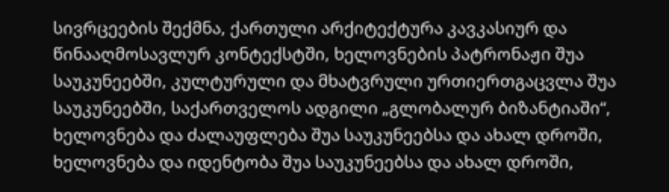სივრცეების შექმნა, ქართული არქიტექტურა კავკასიურ და წინააღმოსავლურ კონტექსტში, ხელოვნების პატრონაჟი შუა საუკუნეებში, კულტურული და მხატვრული ურთიერთგაცვლა შუა საუკუნეებში, საქართველოს ადგილი „გლობალურ ბიზანტიაში“, ხელოვნება და ძალაუფლება შუა საუკუნეებსა და ახალ დროში, ხელოვნება და იდენტობა შუა საუკუნეებსა და ახალ დროში,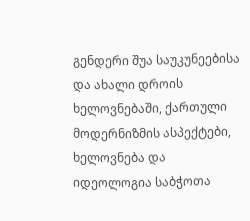გენდერი შუა საუკუნეებისა და ახალი დროის ხელოვნებაში, ქართული მოდერნიზმის ასპექტები, ხელოვნება და იდეოლოგია საბჭოთა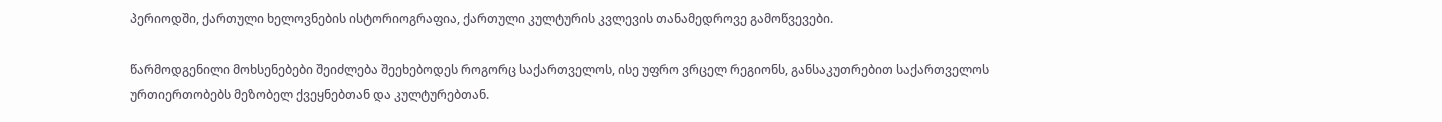პერიოდში, ქართული ხელოვნების ისტორიოგრაფია, ქართული კულტურის კვლევის თანამედროვე გამოწვევები.

წარმოდგენილი მოხსენებები შეიძლება შეეხებოდეს როგორც საქართველოს, ისე უფრო ვრცელ რეგიონს, განსაკუთრებით საქართველოს ურთიერთობებს მეზობელ ქვეყნებთან და კულტურებთან.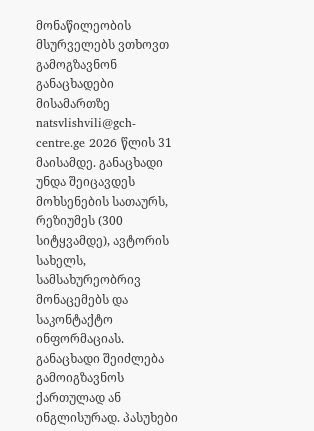მონაწილეობის მსურველებს ვთხოვთ გამოგზავნონ განაცხადები მისამართზე natsvlishvili@gch-centre.ge 2026 წლის 31 მაისამდე. განაცხადი უნდა შეიცავდეს მოხსენების სათაურს, რეზიუმეს (300 სიტყვამდე), ავტორის სახელს, სამსახურეობრივ მონაცემებს და საკონტაქტო ინფორმაციას. განაცხადი შეიძლება გამოიგზავნოს ქართულად ან ინგლისურად. პასუხები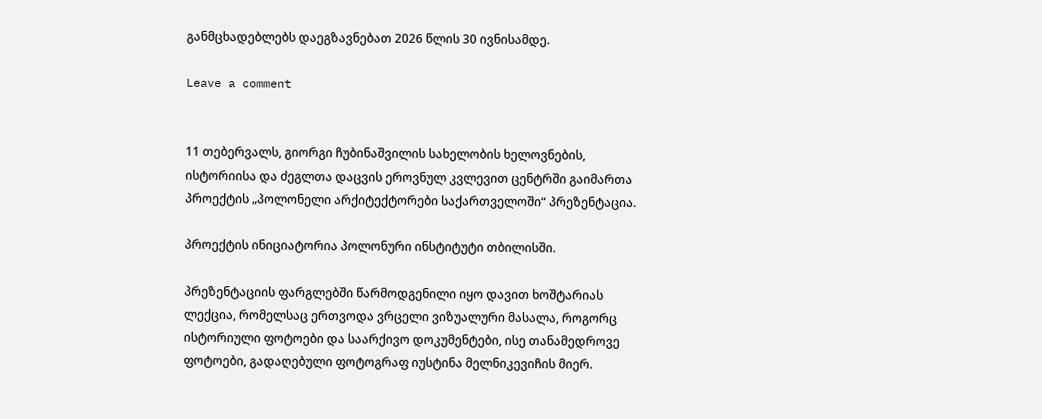განმცხადებლებს დაეგზავნებათ 2026 წლის 30 ივნისამდე.

Leave a comment


11 თებერვალს, გიორგი ჩუბინაშვილის სახელობის ხელოვნების, ისტორიისა და ძეგლთა დაცვის ეროვნულ კვლევით ცენტრში გაიმართა პროექტის „პოლონელი არქიტექტორები საქართველოში“ პრეზენტაცია.

პროექტის ინიციატორია პოლონური ინსტიტუტი თბილისში.

პრეზენტაციის ფარგლებში წარმოდგენილი იყო დავით ხოშტარიას ლექცია, რომელსაც ერთვოდა ვრცელი ვიზუალური მასალა, როგორც ისტორიული ფოტოები და საარქივო დოკუმენტები, ისე თანამედროვე ფოტოები, გადაღებული ფოტოგრაფ იუსტინა მელნიკევიჩის მიერ.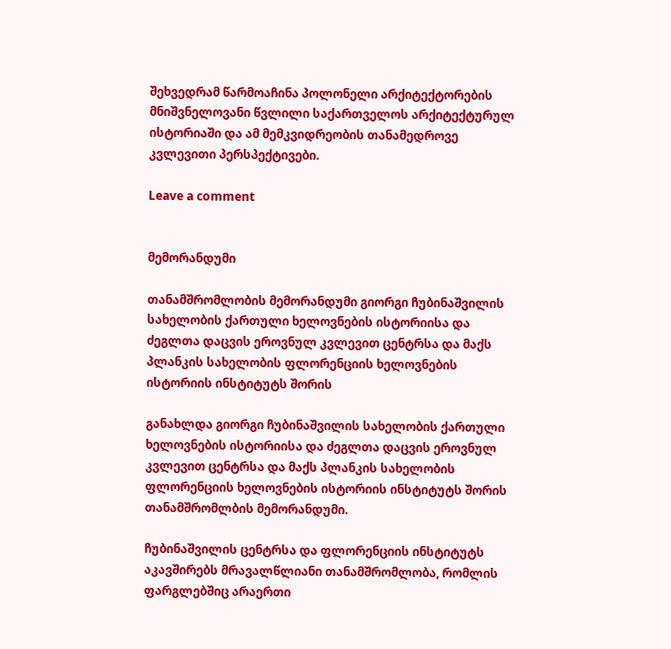შეხვედრამ წარმოაჩინა პოლონელი არქიტექტორების მნიშვნელოვანი წვლილი საქართველოს არქიტექტურულ ისტორიაში და ამ მემკვიდრეობის თანამედროვე კვლევითი პერსპექტივები.

Leave a comment


მემორანდუმი

თანამშრომლობის მემორანდუმი გიორგი ჩუბინაშვილის სახელობის ქართული ხელოვნების ისტორიისა და ძეგლთა დაცვის ეროვნულ კვლევით ცენტრსა და მაქს პლანკის სახელობის ფლორენციის ხელოვნების ისტორიის ინსტიტუტს შორის

განახლდა გიორგი ჩუბინაშვილის სახელობის ქართული ხელოვნების ისტორიისა და ძეგლთა დაცვის ეროვნულ კვლევით ცენტრსა და მაქს პლანკის სახელობის ფლორენციის ხელოვნების ისტორიის ინსტიტუტს შორის თანამშრომლბის მემორანდუმი.

ჩუბინაშვილის ცენტრსა და ფლორენციის ინსტიტუტს აკავშირებს მრავალწლიანი თანამშრომლობა, რომლის ფარგლებშიც არაერთი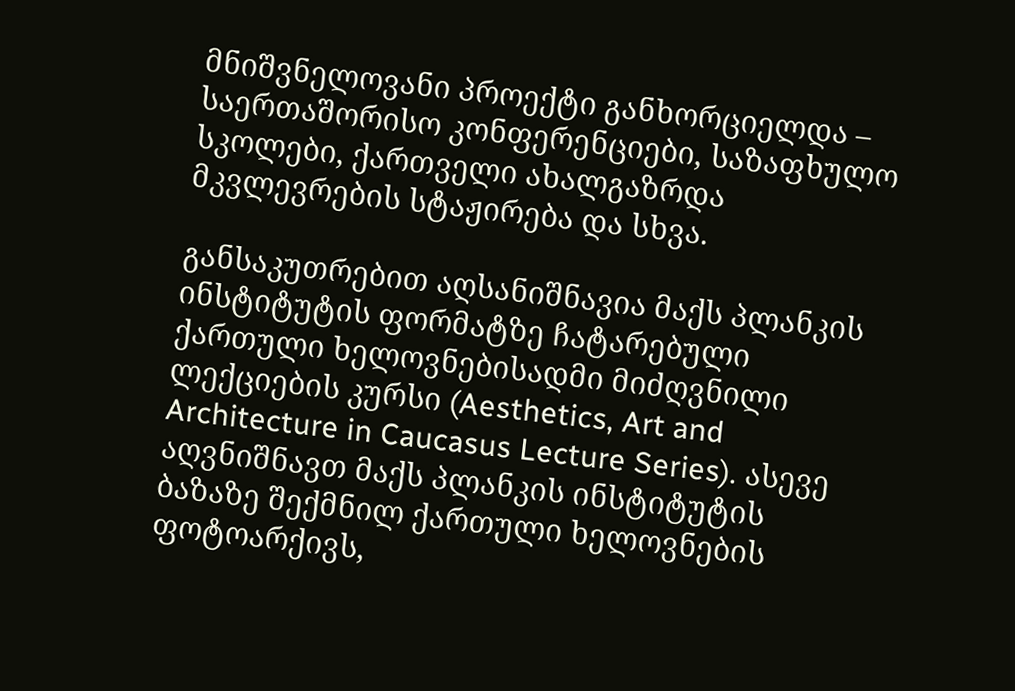მნიშვნელოვანი პროექტი განხორციელდა – საერთაშორისო კონფერენციები, საზაფხულო სკოლები, ქართველი ახალგაზრდა მკვლევრების სტაჟირება და სხვა.

განსაკუთრებით აღსანიშნავია მაქს პლანკის ინსტიტუტის ფორმატზე ჩატარებული ქართული ხელოვნებისადმი მიძღვნილი ლექციების კურსი (Aesthetics, Art and Architecture in Caucasus Lecture Series). ასევე აღვნიშნავთ მაქს პლანკის ინსტიტუტის ბაზაზე შექმნილ ქართული ხელოვნების ფოტოარქივს,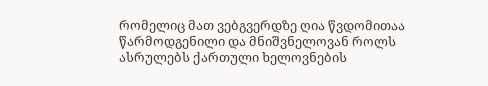რომელიც მათ ვებგვერდზე ღია წვდომითაა წარმოდგენილი და მნიშვნელოვან როლს ასრულებს ქართული ხელოვნების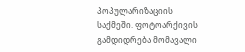პოპულარიზაციის საქმეში. ფოტოარქივის გამდიდრება მომავალი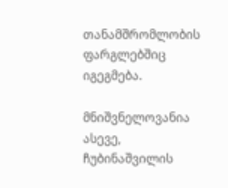თანამშრომლობის ფარგლებშიც იგეგმება.

მნიშვნელოვანია ასევე, ჩუბინაშვილის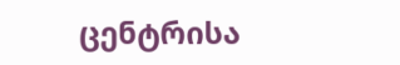ცენტრისა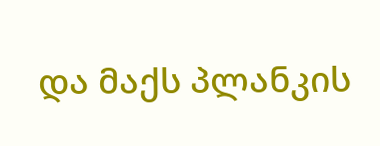და მაქს პლანკის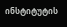ინსტიტუტის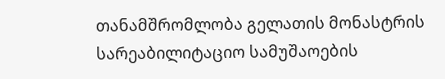თანამშრომლობა გელათის მონასტრის სარეაბილიტაციო სამუშაოების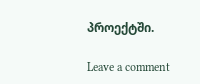პროექტში.

Leave a comment